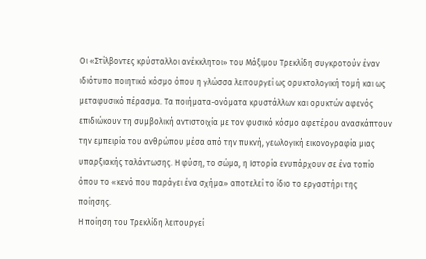Οι «Στίλβοντες κρύσταλλοι ανέκκλητοι» του Μάξιμου Τρεκλίδη συγκροτούν έναν ιδιότυπο ποιητικό κόσμο όπου η γλώσσα λειτουργεί ως ορυκτολογική τομή και ως μεταφυσικό πέρασμα. Τα ποιήματα-ονόματα κρυστάλλων και ορυκτών αφενός επιδιώκουν τη συμβολική αντιστοιχία με τον φυσικό κόσμο αφετέρου ανασκάπτουν την εμπειρία του ανθρώπου μέσα από την πυκνή, γεωλογική εικονογραφία μιας υπαρξιακής ταλάντωσης. Η φύση, το σώμα, η Ιστορία ενυπάρχουν σε ένα τοπίο όπου το «κενό που παράγει ένα σχήμα» αποτελεί το ίδιο το εργαστήρι της ποίησης.
Η ποίηση του Τρεκλίδη λειτουργεί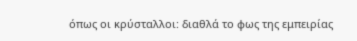όπως οι κρύσταλλοι: διαθλά το φως της εμπειρίας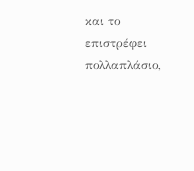και το επιστρέφει πολλαπλάσιο,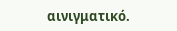αινιγματικό.